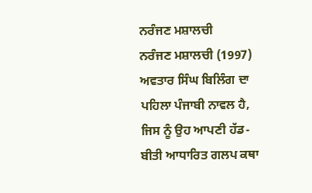ਨਰੰਜਣ ਮਸ਼ਾਲਚੀ
ਨਰੰਜਣ ਮਸ਼ਾਲਚੀ (1997) ਅਵਤਾਰ ਸਿੰਘ ਬਿਲਿੰਗ ਦਾ ਪਹਿਲਾ ਪੰਜਾਬੀ ਨਾਵਲ ਹੈ, ਜਿਸ ਨੂੰ ਉਹ ਆਪਣੀ ਹੱਡ-ਬੀਤੀ ਆਧਾਰਿਤ ਗਲਪ ਕਥਾ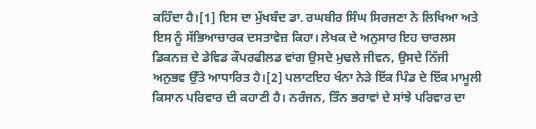ਕਹਿੰਦਾ ਹੈ।[1] ਇਸ ਦਾ ਮੁੱਖਬੰਦ ਡਾ. ਰਘਬੀਰ ਸਿੰਘ ਸਿਰਜਣਾ ਨੇ ਲਿਖਿਆ ਅਤੇ ਇਸ ਨੂੰ ਸੱਭਿਆਚਾਰਕ ਦਸਤਾਵੇਜ਼ ਕਿਹਾ। ਲੇਖਕ ਦੇ ਅਨੁਸਾਰ ਇਹ ਚਾਰਲਸ ਡਿਕਨਜ਼ ਦੇ ਡੇਵਿਡ ਕੌਪਰਫੀਲਡ ਵਾਂਗ ਉਸਦੇ ਮੁਢਲੇ ਜੀਵਨ, ਉਸਦੇ ਨਿੱਜੀ ਅਨੁਭਵ ਉੱਤੇ ਆਧਾਰਿਤ ਹੈ।[2] ਪਲਾਟਇਹ ਖੰਨਾ ਨੇੜੇ ਇੱਕ ਪਿੰਡ ਦੇ ਇੱਕ ਮਾਮੂਲੀ ਕਿਸਾਨ ਪਰਿਵਾਰ ਦੀ ਕਹਾਣੀ ਹੈ। ਨਰੰਜਨ, ਤਿੰਨ ਭਰਾਵਾਂ ਦੇ ਸਾਂਝੇ ਪਰਿਵਾਰ ਦਾ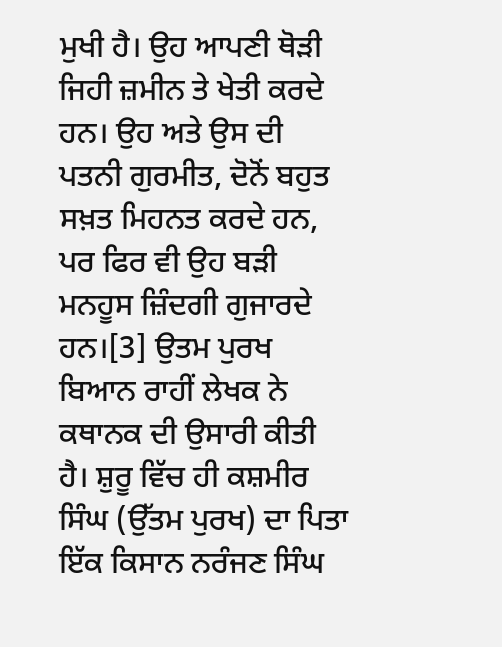ਮੁਖੀ ਹੈ। ਉਹ ਆਪਣੀ ਥੋੜੀ ਜਿਹੀ ਜ਼ਮੀਨ ਤੇ ਖੇਤੀ ਕਰਦੇ ਹਨ। ਉਹ ਅਤੇ ਉਸ ਦੀ ਪਤਨੀ ਗੁਰਮੀਤ, ਦੋਨੋਂ ਬਹੁਤ ਸਖ਼ਤ ਮਿਹਨਤ ਕਰਦੇ ਹਨ, ਪਰ ਫਿਰ ਵੀ ਉਹ ਬੜੀ ਮਨਹੂਸ ਜ਼ਿੰਦਗੀ ਗੁਜਾਰਦੇ ਹਨ।[3] ਉਤਮ ਪੁਰਖ ਬਿਆਨ ਰਾਹੀਂ ਲੇਖਕ ਨੇ ਕਥਾਨਕ ਦੀ ਉਸਾਰੀ ਕੀਤੀ ਹੈ। ਸ਼ੁਰੂ ਵਿੱਚ ਹੀ ਕਸ਼ਮੀਰ ਸਿੰਘ (ਉੱਤਮ ਪੁਰਖ) ਦਾ ਪਿਤਾ ਇੱਕ ਕਿਸਾਨ ਨਰੰਜਣ ਸਿੰਘ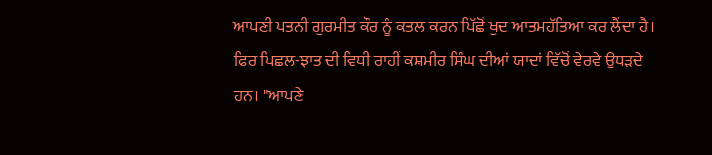ਆਪਣੀ ਪਤਨੀ ਗੁਰਮੀਤ ਕੌਰ ਨੂੰ ਕਤਲ ਕਰਨ ਪਿੱਛੋਂ ਖੁਦ ਆਤਮਹੱਤਿਆ ਕਰ ਲੈਂਦਾ ਹੈ। ਫਿਰ ਪਿਛਲ-ਝਾਤ ਦੀ ਵਿਧੀ ਰਾਹੀਂ ਕਸ਼ਮੀਰ ਸਿੰਘ ਦੀਆਂ ਯਾਦਾਂ ਵਿੱਚੋਂ ਵੇਰਵੇ ਉਧੜਦੇ ਹਨ। "ਆਪਣੇ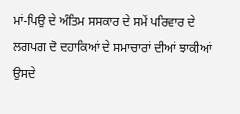ਮਾਂ-ਪਿਉ ਦੇ ਅੰਤਿਮ ਸਸਕਾਰ ਦੇ ਸਮੇਂ ਪਰਿਵਾਰ ਦੇ ਲਗਪਗ ਦੋ ਦਹਾਕਿਆਂ ਦੇ ਸਮਾਚਾਰਾਂ ਦੀਆਂ ਝਾਕੀਆਂ ਉਸਦੇ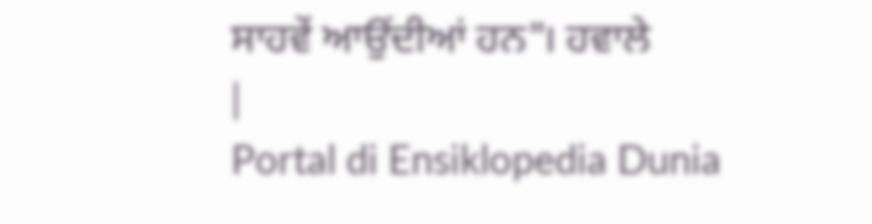ਸਾਹਵੇਂ ਆਉਂਦੀਆਂ ਹਨ"। ਹਵਾਲੇ
|
Portal di Ensiklopedia Dunia